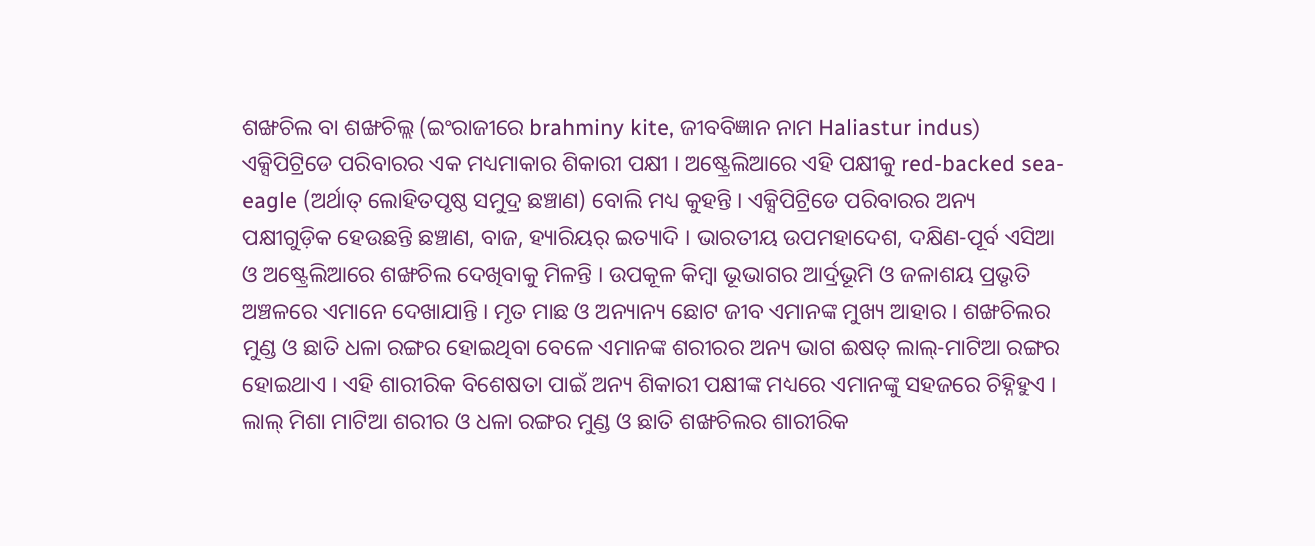ଶଙ୍ଖଚିଲ ବା ଶଙ୍ଖଚିଲ୍ଲ (ଇଂରାଜୀରେ brahminy kite, ଜୀବବିଜ୍ଞାନ ନାମ Haliastur indus) ଏକ୍ସିପିଟ୍ରିଡେ ପରିବାରର ଏକ ମଧ୍ୟମାକାର ଶିକାରୀ ପକ୍ଷୀ । ଅଷ୍ଟ୍ରେଲିଆରେ ଏହି ପକ୍ଷୀକୁ red-backed sea-eagle (ଅର୍ଥାତ୍ ଲୋହିତପୃଷ୍ଠ ସମୁଦ୍ର ଛଞ୍ଚାଣ) ବୋଲି ମଧ୍ୟ କୁହନ୍ତି । ଏକ୍ସିପିଟ୍ରିଡେ ପରିବାରର ଅନ୍ୟ ପକ୍ଷୀଗୁଡ଼ିକ ହେଉଛନ୍ତି ଛଞ୍ଚାଣ, ବାଜ, ହ୍ୟାରିୟର୍ ଇତ୍ୟାଦି । ଭାରତୀୟ ଉପମହାଦେଶ, ଦକ୍ଷିଣ-ପୂର୍ବ ଏସିଆ ଓ ଅଷ୍ଟ୍ରେଲିଆରେ ଶଙ୍ଖଚିଲ ଦେଖିବାକୁ ମିଳନ୍ତି । ଉପକୂଳ କିମ୍ବା ଭୂଭାଗର ଆର୍ଦ୍ରଭୂମି ଓ ଜଳାଶୟ ପ୍ରଭୃତି ଅଞ୍ଚଳରେ ଏମାନେ ଦେଖାଯାନ୍ତି । ମୃତ ମାଛ ଓ ଅନ୍ୟାନ୍ୟ ଛୋଟ ଜୀବ ଏମାନଙ୍କ ମୁଖ୍ୟ ଆହାର । ଶଙ୍ଖଚିଲର ମୁଣ୍ଡ ଓ ଛାତି ଧଳା ରଙ୍ଗର ହୋଇଥିବା ବେଳେ ଏମାନଙ୍କ ଶରୀରର ଅନ୍ୟ ଭାଗ ଈଷତ୍ ଲାଲ୍-ମାଟିଆ ରଙ୍ଗର ହୋଇଥାଏ । ଏହି ଶାରୀରିକ ବିଶେଷତା ପାଇଁ ଅନ୍ୟ ଶିକାରୀ ପକ୍ଷୀଙ୍କ ମଧ୍ୟରେ ଏମାନଙ୍କୁ ସହଜରେ ଚିହ୍ନିହୁଏ ।
ଲାଲ୍ ମିଶା ମାଟିଆ ଶରୀର ଓ ଧଳା ରଙ୍ଗର ମୁଣ୍ଡ ଓ ଛାତି ଶଙ୍ଖଚିଲର ଶାରୀରିକ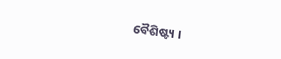ବୈଶିଷ୍ଟ୍ୟ ।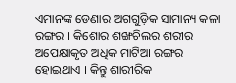ଏମାନଙ୍କ ଡେଣାର ଅଗଗୁଡ଼ିକ ସାମାନ୍ୟ କଳା ରଙ୍ଗର । କିଶୋର ଶଙ୍ଖଚିଲର ଶରୀର ଅପେକ୍ଷାକୃତ ଅଧିକ ମାଟିଆ ରଙ୍ଗର ହୋଇଥାଏ । କିନ୍ତୁ ଶାରୀରିକ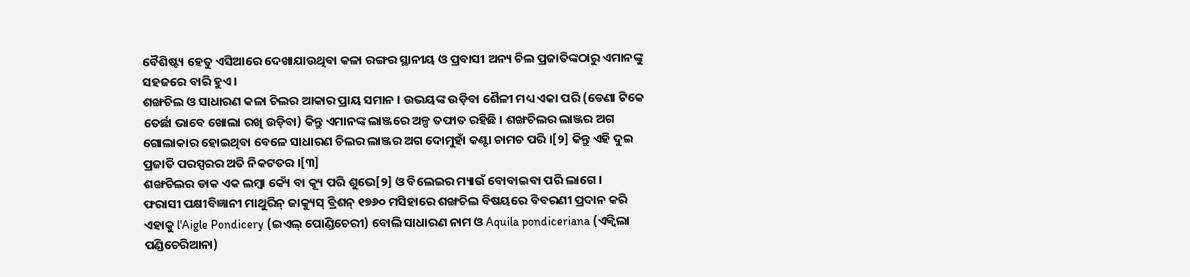ବୈଶିଷ୍ଟ୍ୟ ହେତୁ ଏସିଆରେ ଦେଖାଯାଉଥିବା କଳା ରଙ୍ଗର ସ୍ଥାନୀୟ ଓ ପ୍ରବାସୀ ଅନ୍ୟ ଚିଲ ପ୍ରଜାତିଙ୍କଠାରୁ ଏମାନଙ୍କୁ ସହଜରେ ବାରି ହୁଏ ।
ଶଙ୍ଖଚିଲ ଓ ସାଧାରଣ କଳା ଚିଲର ଆକାର ପ୍ରାୟ ସମାନ । ଉଭୟଙ୍କ ଉଡ଼ିବା ଶୈଳୀ ମଧ୍ୟ ଏକା ପରି (ଡେଣା ଟିକେ ତେର୍ଛା ଭାବେ ଖୋଲା ରଖି ଉଡ଼ିବା) କିନ୍ତୁ ଏମାନଙ୍କ ଲାଞ୍ଜରେ ଅଳ୍ପ ତଫାତ ରହିଛି । ଶଙ୍ଖଚିଲର ଲାଞ୍ଜର ଅଗ ଗୋଲାକାର ହୋଇଥିବା ବେଳେ ସାଧାରଣ ଚିଲର ଲାଞ୍ଜର ଅଗ ଦୋମୁହାଁ କଣ୍ଟା ଚାମଚ ପରି ।[୨] କିନ୍ତୁ ଏହି ଦୁଇ ପ୍ରଜାତି ପରସ୍ପରର ଅତି ନିକଟତର ।[୩]
ଶଙ୍ଖଚିଲର ଡାକ ଏକ ଲମ୍ବା କ୍ୟେଁ ବା କ୍ୟୂ ପରି ଶୁଭେ[୨] ଓ ବିଲେଇର ମ୍ୟାଉଁ ବୋବାଇବା ପରି ଲାଗେ ।
ଫରାସୀ ପକ୍ଷୀବିଜ୍ଞାନୀ ମାଥୁରିନ୍ ଜାକ୍ୟୁସ୍ ବ୍ରିଶନ୍ ୧୭୬୦ ମସିହାରେ ଶଙ୍ଖଚିଲ ବିଷୟରେ ବିବରଣୀ ପ୍ରଦାନ କରି ଏହାକୁ l'Aigle Pondicery (ଇଏଲ୍ ପୋଣ୍ଡିଚେରୀ) ବୋଲି ସାଧାରଣ ନାମ ଓ Aquila pondiceriana (ଏକ୍ୱିଲା ପଣ୍ଡିଚେରିଆନା)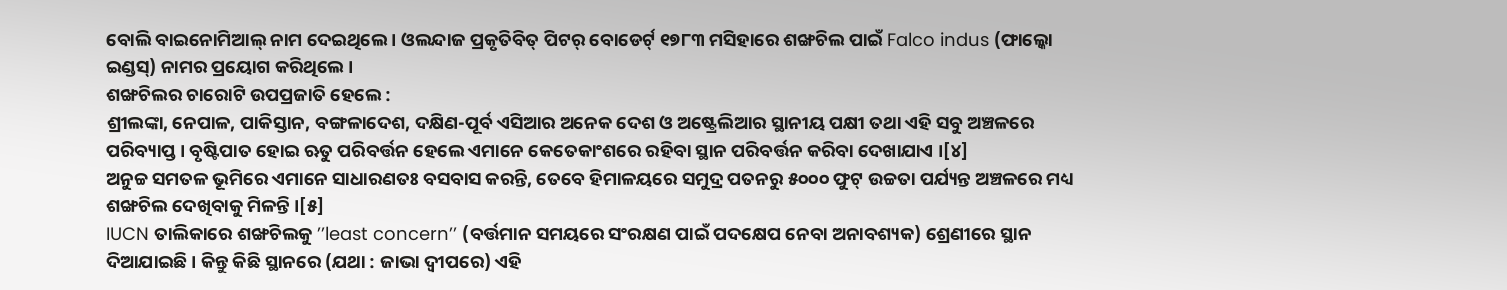ବୋଲି ବାଇନୋମିଆଲ୍ ନାମ ଦେଇଥିଲେ । ଓଲନ୍ଦାଜ ପ୍ରକୃତିବିତ୍ ପିଟର୍ ବୋଡେର୍ଟ୍ ୧୭୮୩ ମସିହାରେ ଶଙ୍ଖଚିଲ ପାଇଁ Falco indus (ଫାଲ୍କୋ ଇଣ୍ଡସ୍) ନାମର ପ୍ରୟୋଗ କରିଥିଲେ ।
ଶଙ୍ଖଚିଲର ଚାରୋଟି ଉପପ୍ରଜାତି ହେଲେ :
ଶ୍ରୀଲଙ୍କା, ନେପାଳ, ପାକିସ୍ତାନ, ବଙ୍ଗଳାଦେଶ, ଦକ୍ଷିଣ-ପୂର୍ବ ଏସିଆର ଅନେକ ଦେଶ ଓ ଅଷ୍ଟ୍ରେଲିଆର ସ୍ଥାନୀୟ ପକ୍ଷୀ ତଥା ଏହି ସବୁ ଅଞ୍ଚଳରେ ପରିବ୍ୟାପ୍ତ । ବୃଷ୍ଟିପାତ ହୋଇ ଋତୁ ପରିବର୍ତ୍ତନ ହେଲେ ଏମାନେ କେତେକାଂଶରେ ରହିବା ସ୍ଥାନ ପରିବର୍ତ୍ତନ କରିବା ଦେଖାଯାଏ ।[୪]
ଅନୁଚ୍ଚ ସମତଳ ଭୂମିରେ ଏମାନେ ସାଧାରଣତଃ ବସବାସ କରନ୍ତି, ତେବେ ହିମାଳୟରେ ସମୁଦ୍ର ପତନରୁ ୫୦୦୦ ଫୁଟ୍ ଉଚ୍ଚତା ପର୍ଯ୍ୟନ୍ତ ଅଞ୍ଚଳରେ ମଧ୍ୟ ଶଙ୍ଖଚିଲ ଦେଖିବାକୁ ମିଳନ୍ତି ।[୫]
IUCN ତାଲିକାରେ ଶଙ୍ଖଚିଲକୁ ’’least concern’’ (ବର୍ତ୍ତମାନ ସମୟରେ ସଂରକ୍ଷଣ ପାଇଁ ପଦକ୍ଷେପ ନେବା ଅନାବଶ୍ୟକ) ଶ୍ରେଣୀରେ ସ୍ଥାନ ଦିଆଯାଇଛି । କିନ୍ତୁ କିଛି ସ୍ଥାନରେ (ଯଥା : ଜାଭା ଦ୍ୱୀପରେ) ଏହି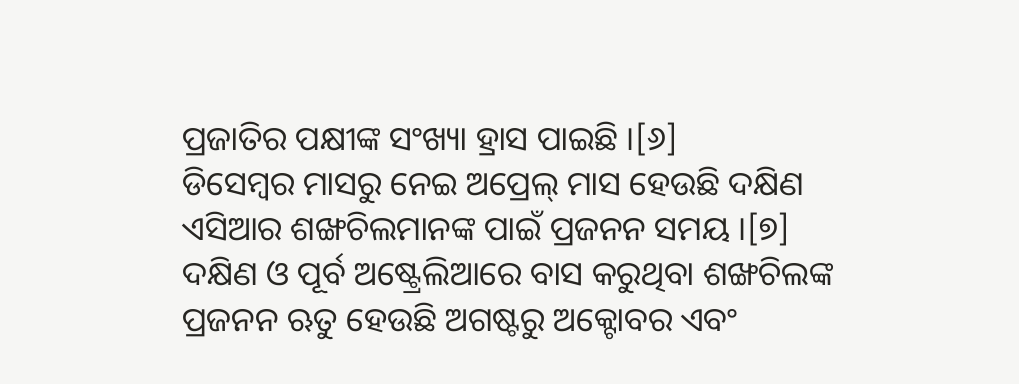ପ୍ରଜାତିର ପକ୍ଷୀଙ୍କ ସଂଖ୍ୟା ହ୍ରାସ ପାଇଛି ।[୬]
ଡିସେମ୍ବର ମାସରୁ ନେଇ ଅପ୍ରେଲ୍ ମାସ ହେଉଛି ଦକ୍ଷିଣ ଏସିଆର ଶଙ୍ଖଚିଲମାନଙ୍କ ପାଇଁ ପ୍ରଜନନ ସମୟ ।[୭] ଦକ୍ଷିଣ ଓ ପୂର୍ବ ଅଷ୍ଟ୍ରେଲିଆରେ ବାସ କରୁଥିବା ଶଙ୍ଖଚିଲଙ୍କ ପ୍ରଜନନ ଋତୁ ହେଉଛି ଅଗଷ୍ଟରୁ ଅକ୍ଟୋବର ଏବଂ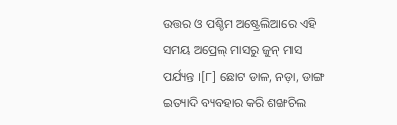ଉତ୍ତର ଓ ପଶ୍ଚିମ ଅଷ୍ଟ୍ରେଲିଆରେ ଏହି ସମୟ ଅପ୍ରେଲ୍ ମାସରୁ ଜୁନ୍ ମାସ ପର୍ଯ୍ୟନ୍ତ ।[୮] ଛୋଟ ଡାଳ, ନଡ଼ା, ଡାଙ୍ଗ ଇତ୍ୟାଦି ବ୍ୟବହାର କରି ଶଙ୍ଖଚିଲ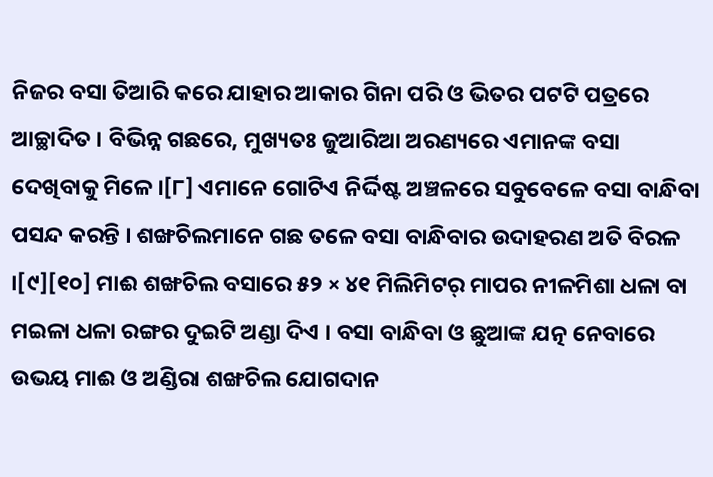ନିଜର ବସା ତିଆରି କରେ ଯାହାର ଆକାର ଗିନା ପରି ଓ ଭିତର ପଟଟି ପତ୍ରରେ ଆଚ୍ଛାଦିତ । ବିଭିନ୍ନ ଗଛରେ, ମୁଖ୍ୟତଃ ଜୁଆରିଆ ଅରଣ୍ୟରେ ଏମାନଙ୍କ ବସା ଦେଖିବାକୁ ମିଳେ ।[୮] ଏମାନେ ଗୋଟିଏ ନିର୍ଦ୍ଦିଷ୍ଟ ଅଞ୍ଚଳରେ ସବୁବେଳେ ବସା ବାନ୍ଧିବା ପସନ୍ଦ କରନ୍ତି । ଶଙ୍ଖଚିଲମାନେ ଗଛ ତଳେ ବସା ବାନ୍ଧିବାର ଉଦାହରଣ ଅତି ବିରଳ ।[୯][୧୦] ମାଈ ଶଙ୍ଖଚିଲ ବସାରେ ୫୨ × ୪୧ ମିଲିମିଟର୍ ମାପର ନୀଳମିଶା ଧଳା ବା ମଇଳା ଧଳା ରଙ୍ଗର ଦୁଇଟି ଅଣ୍ଡା ଦିଏ । ବସା ବାନ୍ଧିବା ଓ ଛୁଆଙ୍କ ଯତ୍ନ ନେବାରେ ଉଭୟ ମାଈ ଓ ଅଣ୍ଡିରା ଶଙ୍ଖଚିଲ ଯୋଗଦାନ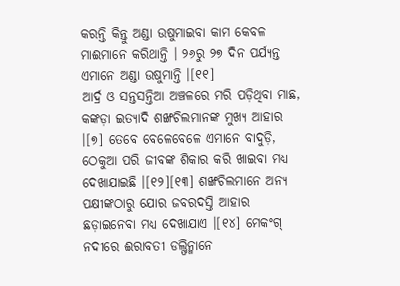କରନ୍ତି କିନ୍ତୁ ଅଣ୍ଡା ଉଷୁମାଇବା କାମ କେବଳ ମାଈମାନେ କରିଥାନ୍ତି । ୨୬ରୁ ୨୭ ଦିନ ପର୍ଯ୍ୟନ୍ତ ଏମାନେ ଅଣ୍ଡା ଉଷୁମାନ୍ତି ।[୧୧]
ଆର୍ଦ୍ର ଓ ସନ୍ତସନ୍ତିଆ ଅଞ୍ଚଳରେ ମରି ପଡ଼ିଥିବା ମାଛ, କଙ୍କଡ଼ା ଇତ୍ୟାଦି ଶଙ୍ଖଚିଲମାନଙ୍କ ମୁଖ୍ୟ ଆହାର ।[୭] ତେବେ ବେଳେବେଳେ ଏମାନେ ବାଦୁଡ଼ି, ଠେକୁଆ ପରି ଜୀବଙ୍କ ଶିକାର କରି ଖାଇବା ମଧ୍ୟ ଦେଖାଯାଇଛି ।[୧୨][୧୩] ଶଙ୍ଖଚିଲମାନେ ଅନ୍ୟ ପକ୍ଷୀଙ୍କଠାରୁ ଯୋର ଜବରଦସ୍ତି ଆହାର ଛଡ଼ାଇନେବା ମଧ୍ୟ ଦେଖାଯାଏ ।[୧୪] ମେକଂଗ୍ ନଦୀରେ ଈରାବତୀ ଡଲ୍ଫିନ୍ମାନେ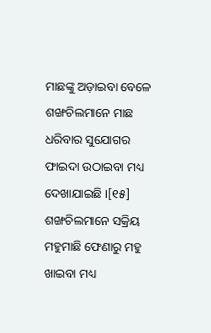ମାଛଙ୍କୁ ଅଡ଼ାଇବା ବେଳେ ଶଙ୍ଖଚିଲମାନେ ମାଛ ଧରିବାର ସୁଯୋଗର ଫାଇଦା ଉଠାଇବା ମଧ୍ୟ ଦେଖାଯାଇଛି ।[୧୫] ଶଙ୍ଖଚିଲମାନେ ସକ୍ରିୟ ମହୁମାଛି ଫେଣାରୁ ମହୁ ଖାଇବା ମଧ୍ୟ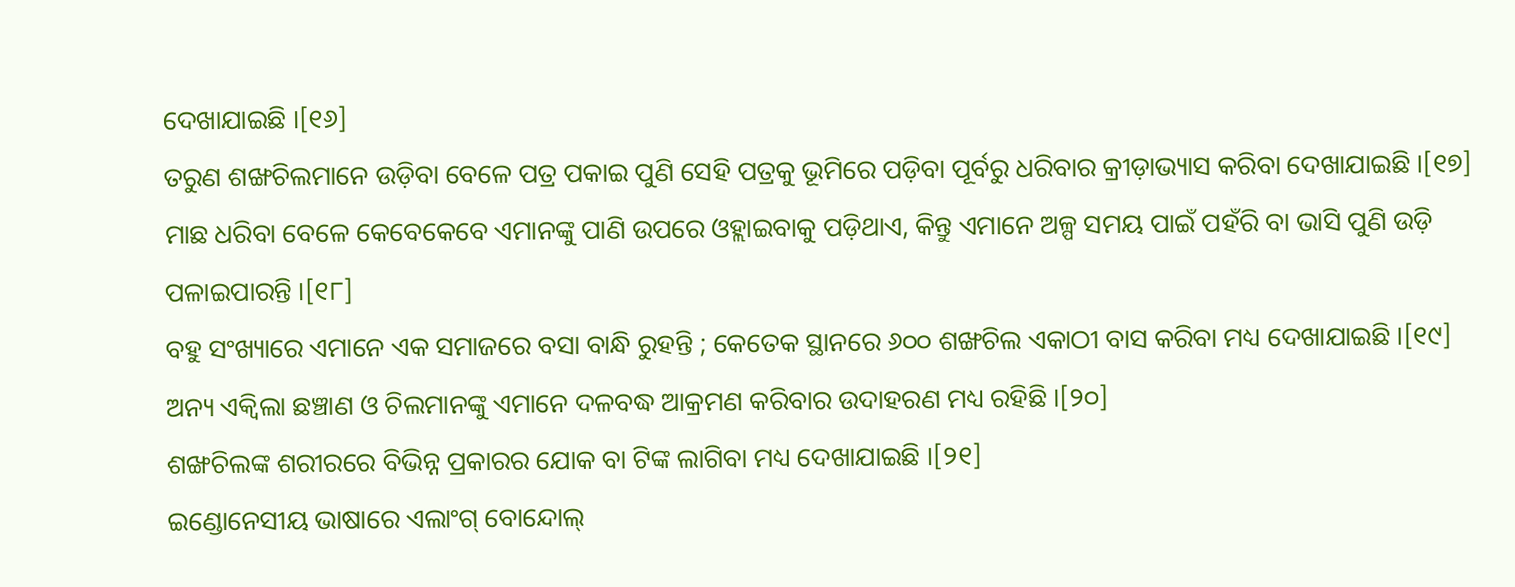ଦେଖାଯାଇଛି ।[୧୬]
ତରୁଣ ଶଙ୍ଖଚିଲମାନେ ଉଡ଼ିବା ବେଳେ ପତ୍ର ପକାଇ ପୁଣି ସେହି ପତ୍ରକୁ ଭୂମିରେ ପଡ଼ିବା ପୂର୍ବରୁ ଧରିବାର କ୍ରୀଡ଼ାଭ୍ୟାସ କରିବା ଦେଖାଯାଇଛି ।[୧୭] ମାଛ ଧରିବା ବେଳେ କେବେକେବେ ଏମାନଙ୍କୁ ପାଣି ଉପରେ ଓହ୍ଲାଇବାକୁ ପଡ଼ିଥାଏ, କିନ୍ତୁ ଏମାନେ ଅଳ୍ପ ସମୟ ପାଇଁ ପହଁରି ବା ଭାସି ପୁଣି ଉଡ଼ି ପଳାଇପାରନ୍ତି ।[୧୮]
ବହୁ ସଂଖ୍ୟାରେ ଏମାନେ ଏକ ସମାଜରେ ବସା ବାନ୍ଧି ରୁହନ୍ତି ; କେତେକ ସ୍ଥାନରେ ୬୦୦ ଶଙ୍ଖଚିଲ ଏକାଠୀ ବାସ କରିବା ମଧ୍ୟ ଦେଖାଯାଇଛି ।[୧୯]
ଅନ୍ୟ ଏକ୍ୱିଲା ଛଞ୍ଚାଣ ଓ ଚିଲମାନଙ୍କୁ ଏମାନେ ଦଳବଦ୍ଧ ଆକ୍ରମଣ କରିବାର ଉଦାହରଣ ମଧ୍ୟ ରହିଛି ।[୨୦]
ଶଙ୍ଖଚିଲଙ୍କ ଶରୀରରେ ବିଭିନ୍ନ ପ୍ରକାରର ଯୋକ ବା ଟିଙ୍କ ଲାଗିବା ମଧ୍ୟ ଦେଖାଯାଇଛି ।[୨୧]
ଇଣ୍ଡୋନେସୀୟ ଭାଷାରେ ଏଲାଂଗ୍ ବୋନ୍ଦୋଲ୍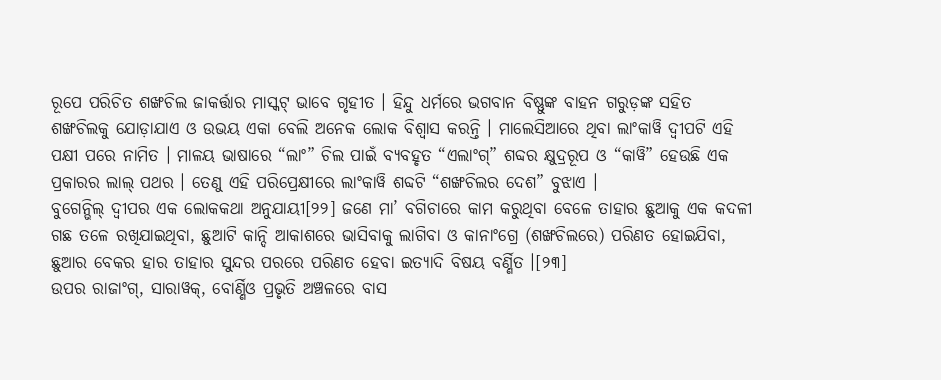ରୂପେ ପରିଚିତ ଶଙ୍ଖଚିଲ ଜାକର୍ତ୍ତାର ମାସ୍କଟ୍ ଭାବେ ଗୃହୀତ । ହିନ୍ଦୁ ଧର୍ମରେ ଭଗବାନ ବିଷ୍ଣୁଙ୍କ ବାହନ ଗରୁଡ଼ଙ୍କ ସହିତ ଶଙ୍ଖଚିଲକୁ ଯୋଡ଼ାଯାଏ ଓ ଉଭୟ ଏକା ବେଲି ଅନେକ ଲୋକ ବିଶ୍ୱାସ କରନ୍ତି । ମାଲେସିଆରେ ଥିବା ଲାଂକାୱି ଦ୍ୱୀପଟି ଏହି ପକ୍ଷୀ ପରେ ନାମିତ । ମାଳୟ ଭାଷାରେ “ଲାଂ” ଚିଲ ପାଇଁ ବ୍ୟବହୃତ “ଏଲାଂଗ୍” ଶବ୍ଦର କ୍ଷୁଦ୍ରରୂପ ଓ “କାୱି” ହେଉଛି ଏକ ପ୍ରକାରର ଲାଲ୍ ପଥର । ତେଣୁ ଏହି ପରିପ୍ରେକ୍ଷୀରେ ଲାଂକାୱି ଶବ୍ଦଟି “ଶଙ୍ଖଚିଲର ଦେଶ” ବୁଝାଏ ।
ବୁଗେନ୍ଭିଲ୍ ଦ୍ୱୀପର ଏକ ଲୋକକଥା ଅନୁଯାୟୀ[୨୨] ଜଣେ ମା’ ବଗିଚାରେ କାମ କରୁଥିବା ବେଳେ ତାହାର ଛୁଆକୁ ଏକ କଦଳୀ ଗଛ ତଳେ ରଖିଯାଇଥିବା, ଛୁଆଟି କାନ୍ଦି ଆକାଶରେ ଭାସିବାକୁ ଲାଗିବା ଓ କାନାଂଗ୍ରେ (ଶଙ୍ଖଚିଲରେ) ପରିଣତ ହୋଇଯିବା, ଛୁଆର ବେକର ହାର ତାହାର ସୁନ୍ଦର ପରରେ ପରିଣତ ହେବା ଇତ୍ୟାଦି ବିଷୟ ବର୍ଣ୍ଣିତ ।[୨୩]
ଉପର ରାଜାଂଗ୍, ସାରାୱକ୍, ବୋର୍ଣ୍ଣିଓ ପ୍ରଭୃତି ଅଞ୍ଚଳରେ ବାସ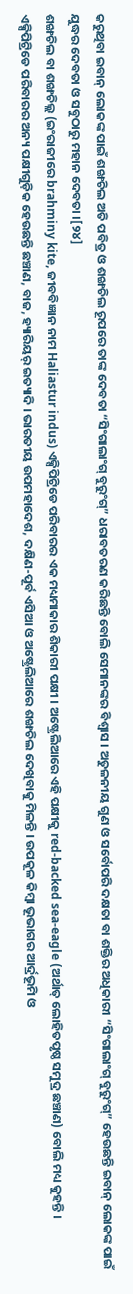କରୁଥିବା ଇବାନ୍ ଲୋକଙ୍କ ପାଇଁ ଶଙ୍ଖଚିଲ ଅତି ପବିତ୍ର ଓ ଶଙ୍ଖଚିଲ ରୂପରେ ତାଙ୍କ ଦେବତା “ସିଂଗାଲାଂଗ୍ ବୁରୁଂଗ୍” ଧରାବତରଣ କରିଛନ୍ତି ବୋଲି ସେମାନଙ୍କର ବିଶ୍ୱାସ । ଅତୁଳନୀୟ ଗୁଣ ଓ ସର୍ବୋପରି ଦକ୍ଷତା ବା ଶକ୍ତିର ଅଧିକାରୀ “ସିଂଗାଲାଂଗ୍ ବୁରୁଂଗ୍” ହେଉଛନ୍ତି ଇବାନ୍ ଲୋକଙ୍କ ପାଇଁ ଯୁଦ୍ଧର ଦେବତା ଓ ସବୁଠାରୁ ମହାନ ଦେବତା ।[୨୪]
ଶଙ୍ଖଚିଲ ବା ଶଙ୍ଖଚିଲ୍ଲ (ଇଂରାଜୀରେ brahminy kite, ଜୀବବିଜ୍ଞାନ ନାମ Haliastur indus) ଏକ୍ସିପିଟ୍ରିଡେ ପରିବାରର ଏକ ମଧ୍ୟମାକାର ଶିକାରୀ ପକ୍ଷୀ । ଅଷ୍ଟ୍ରେଲିଆରେ ଏହି ପକ୍ଷୀକୁ red-backed sea-eagle (ଅର୍ଥାତ୍ ଲୋହିତପୃଷ୍ଠ ସମୁଦ୍ର ଛଞ୍ଚାଣ) ବୋଲି ମଧ୍ୟ କୁହନ୍ତି । ଏକ୍ସିପିଟ୍ରିଡେ ପରିବାରର ଅନ୍ୟ ପକ୍ଷୀଗୁଡ଼ିକ ହେଉଛନ୍ତି ଛଞ୍ଚାଣ, ବାଜ, ହ୍ୟାରିୟର୍ ଇତ୍ୟାଦି । ଭାରତୀୟ ଉପମହାଦେଶ, ଦକ୍ଷିଣ-ପୂର୍ବ ଏସିଆ ଓ ଅଷ୍ଟ୍ରେଲିଆରେ ଶଙ୍ଖଚିଲ ଦେଖିବାକୁ ମିଳନ୍ତି । ଉପକୂଳ କିମ୍ବା ଭୂଭାଗର ଆର୍ଦ୍ରଭୂମି ଓ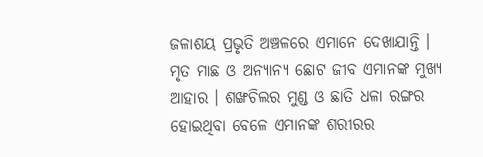ଜଳାଶୟ ପ୍ରଭୃତି ଅଞ୍ଚଳରେ ଏମାନେ ଦେଖାଯାନ୍ତି । ମୃତ ମାଛ ଓ ଅନ୍ୟାନ୍ୟ ଛୋଟ ଜୀବ ଏମାନଙ୍କ ମୁଖ୍ୟ ଆହାର । ଶଙ୍ଖଚିଲର ମୁଣ୍ଡ ଓ ଛାତି ଧଳା ରଙ୍ଗର ହୋଇଥିବା ବେଳେ ଏମାନଙ୍କ ଶରୀରର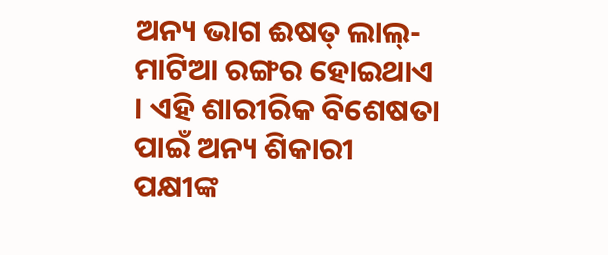ଅନ୍ୟ ଭାଗ ଈଷତ୍ ଲାଲ୍-ମାଟିଆ ରଙ୍ଗର ହୋଇଥାଏ । ଏହି ଶାରୀରିକ ବିଶେଷତା ପାଇଁ ଅନ୍ୟ ଶିକାରୀ ପକ୍ଷୀଙ୍କ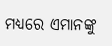ମଧ୍ୟରେ ଏମାନଙ୍କୁ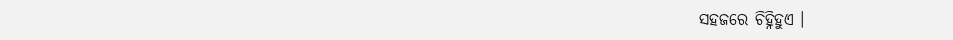ସହଜରେ ଚିହ୍ନିହୁଏ ।